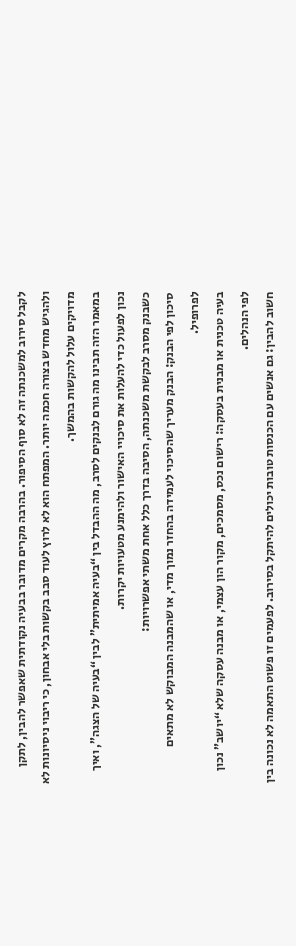לקבל סירוב למשכנתה זה לא סוף הסיפור. בהרבה מקרים מדובר בבעיה נקודתית שאפשר להבין, לתקן ולהגיש מחדש בצורה חכמה יותר. המפתח הוא לא לרוץ לעוד סבב בקשות בלי אבחון, כי ריבוי ניסיונות לא מדויקים עלול להקשות בהמשך.
במאמר הזה תבינו מה גורם לבנקים לסרב, מה ההבדל בין “בעיה אמיתית” לבין “בעיה של הצגה”, ואיך נכון לפעול כדי להעלות את סיכויי האישור ולהימנע מטעויות יקרות.
כשבנק מסרב לבקשת משכנתה, הסיבה בדרך כלל אחת משתי אפשרויות:
סיכון לפי הבנק: הבנק מעריך שהסיכוי לעמידה בהחזר נמוך מדי, או שהמבנה המבוקש לא מתאים לפרופיל.
בעיה טכנית או מבנית בעסקה: רישום נכס, מסמכים, מקור הון עצמי, או מבנה עסקה שלא “יושב” נכון לפי הנהלים.
חשוב להבין: גם אנשים עם הכנסות טובות יכולים להיתקל בסירוב. לפעמים זו פשוט התאמה לא נכונה בין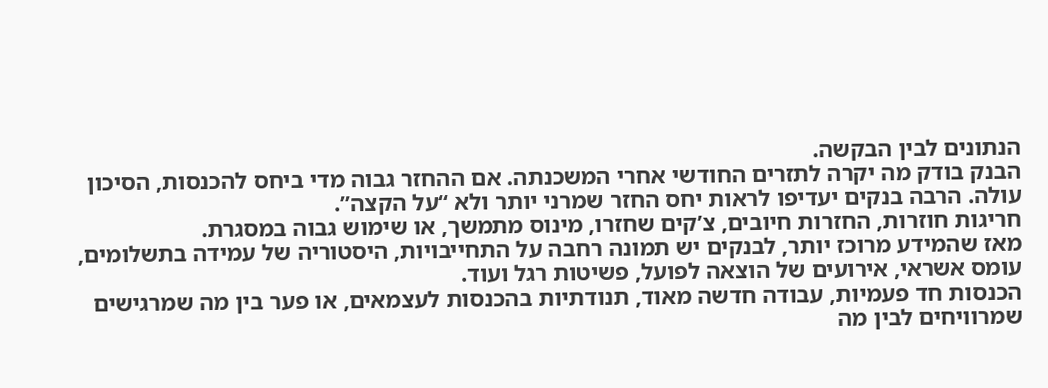הנתונים לבין הבקשה.
הבנק בודק מה יקרה לתזרים החודשי אחרי המשכנתה. אם ההחזר גבוה מדי ביחס להכנסות, הסיכון עולה. הרבה בנקים יעדיפו לראות יחס החזר שמרני יותר ולא “על הקצה”.
חריגות חוזרות, החזרות חיובים, צ’קים שחזרו, מינוס מתמשך, או שימוש גבוה במסגרת.
מאז שהמידע מרוכז יותר, לבנקים יש תמונה רחבה על התחייבויות, היסטוריה של עמידה בתשלומים, עומס אשראי, אירועים של הוצאה לפועל, פשיטות רגל ועוד.
הכנסות חד פעמיות, עבודה חדשה מאוד, תנודתיות בהכנסות לעצמאים, או פער בין מה שמרגישים שמרוויחים לבין מה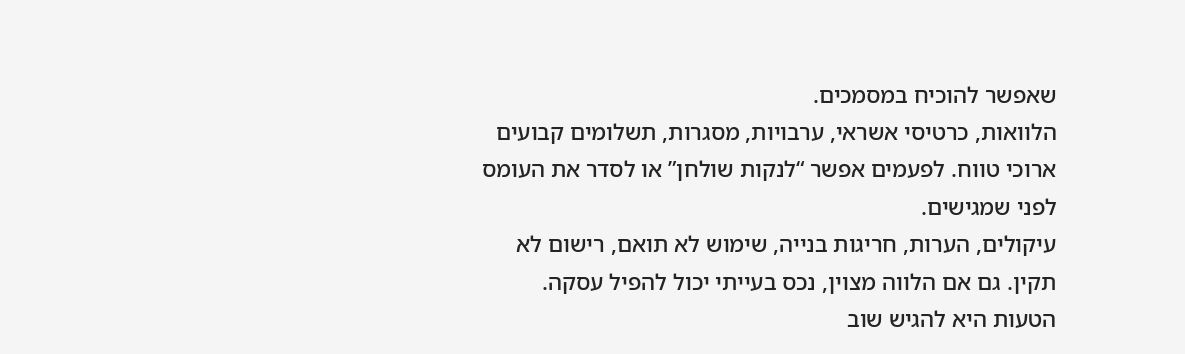שאפשר להוכיח במסמכים.
הלוואות, כרטיסי אשראי, ערבויות, מסגרות, תשלומים קבועים ארוכי טווח. לפעמים אפשר “לנקות שולחן” או לסדר את העומס לפני שמגישים.
עיקולים, הערות, חריגות בנייה, שימוש לא תואם, רישום לא תקין. גם אם הלווה מצוין, נכס בעייתי יכול להפיל עסקה.
הטעות היא להגיש שוב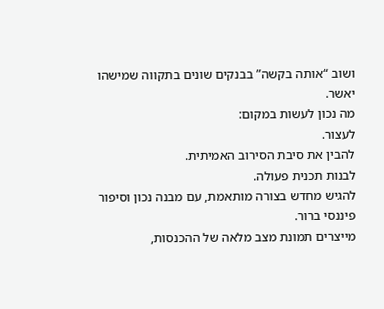ושוב “אותה בקשה” בבנקים שונים בתקווה שמישהו יאשר.
מה נכון לעשות במקום:
לעצור.
להבין את סיבת הסירוב האמיתית.
לבנות תכנית פעולה.
להגיש מחדש בצורה מותאמת, עם מבנה נכון וסיפור פיננסי ברור.
מייצרים תמונת מצב מלאה של ההכנסות,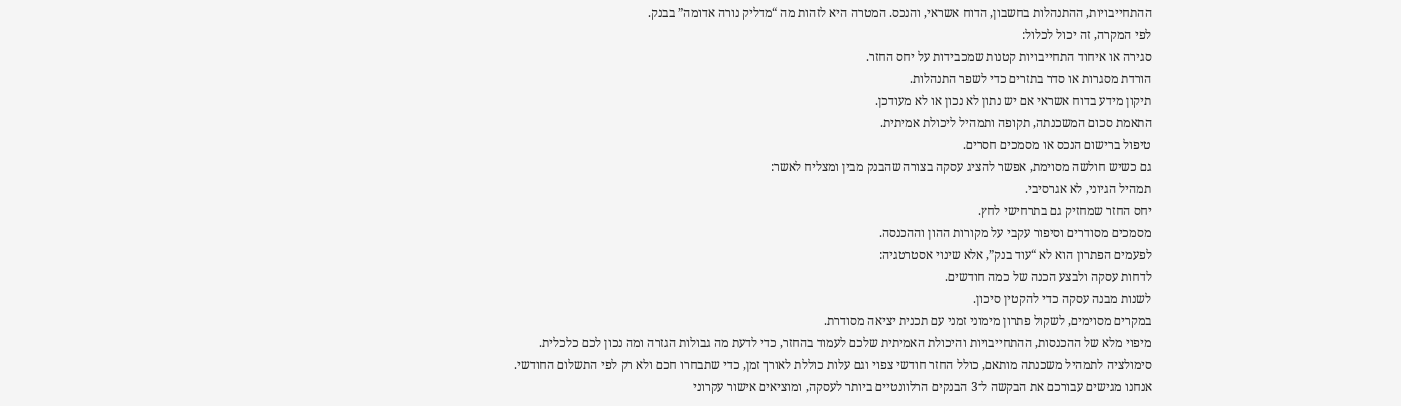ההתחייבויות, ההתנהלות בחשבון, הדוח אשראי, והנכס. המטרה היא לזהות מה “מדליק נורה אדומה” בבנק.
לפי המקרה, זה יכול לכלול:
סגירה או איחוד התחייבויות קטנות שמכבידות על יחס החזר.
הורדת מסגרות או סדר בתזרים כדי לשפר התנהלות.
תיקון מידע בדוח אשראי אם יש נתון לא נכון או לא מעודכן.
התאמת סכום המשכנתה, תקופה ותמהיל ליכולת אמיתית.
טיפול ברישום הנכס או מסמכים חסרים.
גם כשיש חולשה מסוימת, אפשר להציג עסקה בצורה שהבנק מבין ומצליח לאשר:
תמהיל הגיוני, לא אגרסיבי.
יחס החזר שמחזיק גם בתרחישי לחץ.
מסמכים מסודרים וסיפור עקבי על מקורות ההון וההכנסה.
לפעמים הפתרון הוא לא “עוד בנק”, אלא שינוי אסטרטגיה:
לדחות עסקה ולבצע הכנה של כמה חודשים.
לשנות מבנה עסקה כדי להקטין סיכון.
במקרים מסוימים, לשקול פתרון מימוני זמני עם תכנית יציאה מסודרת.
מיפוי מלא של ההכנסות, ההתחייבויות והיכולת האמיתית שלכם לעמוד בהחזר, כדי לדעת מה גבולות הגזרה ומה נכון לכם כלכלית.
סימולציה לתמהיל משכנתה מותאם, כולל החזר חודשי צפוי וגם עלות כוללת לאורך זמן, כדי שתבחרו חכם ולא רק לפי התשלום החודשי.
אנחנו מגישים עבורכם את הבקשה ל־3 הבנקים הרלוונטיים ביותר לעסקה, ומוציאים אישור עקרוני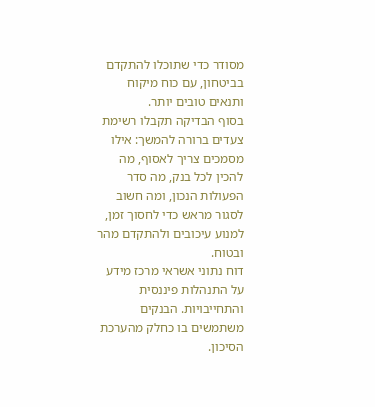מסודר כדי שתוכלו להתקדם בביטחון, עם כוח מיקוח ותנאים טובים יותר.
בסוף הבדיקה תקבלו רשימת צעדים ברורה להמשך: אילו מסמכים צריך לאסוף, מה להכין לכל בנק, מה סדר הפעולות הנכון, ומה חשוב לסגור מראש כדי לחסוך זמן, למנוע עיכובים ולהתקדם מהר ובטוח.
דוח נתוני אשראי מרכז מידע על התנהלות פיננסית והתחייבויות. הבנקים משתמשים בו כחלק מהערכת הסיכון.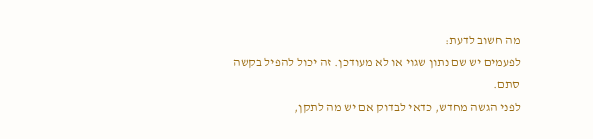מה חשוב לדעת:
לפעמים יש שם נתון שגוי או לא מעודכן. זה יכול להפיל בקשה סתם.
לפני הגשה מחדש, כדאי לבדוק אם יש מה לתקן,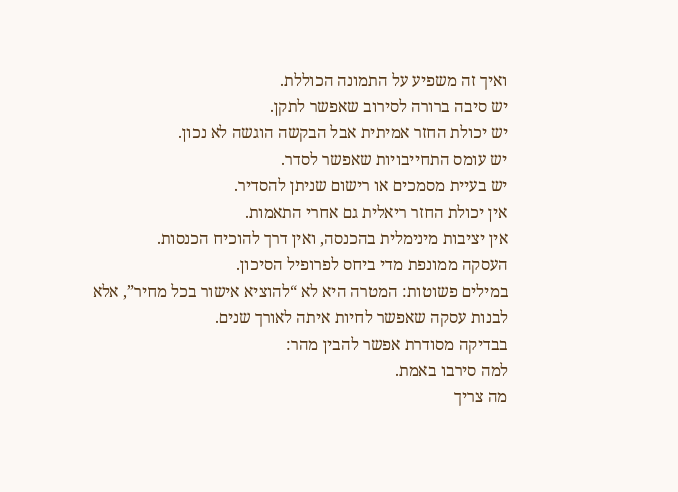ואיך זה משפיע על התמונה הכוללת.
יש סיבה ברורה לסירוב שאפשר לתקן.
יש יכולת החזר אמיתית אבל הבקשה הוגשה לא נכון.
יש עומס התחייבויות שאפשר לסדר.
יש בעיית מסמכים או רישום שניתן להסדיר.
אין יכולת החזר ריאלית גם אחרי התאמות.
אין יציבות מינימלית בהכנסה, ואין דרך להוכיח הכנסות.
העסקה ממונפת מדי ביחס לפרופיל הסיכון.
במילים פשוטות: המטרה היא לא “להוציא אישור בכל מחיר”, אלא לבנות עסקה שאפשר לחיות איתה לאורך שנים.
בבדיקה מסודרת אפשר להבין מהר:
למה סירבו באמת.
מה צריך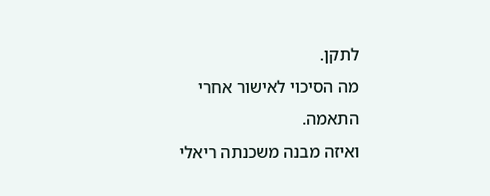לתקן.
מה הסיכוי לאישור אחרי התאמה.
ואיזה מבנה משכנתה ריאלי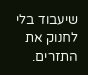שיעבוד בלי לחנוק את התזרים.